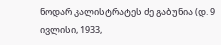ნოდარ კალისტრატეს ძე გაბუნია (დ. 9 ივლისი, 1933,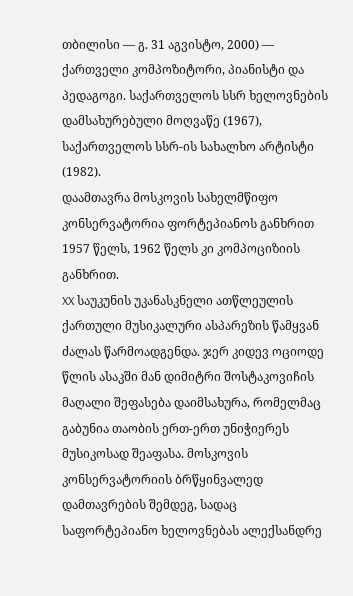თბილისი — გ. 31 აგვისტო, 2000) — ქართველი კომპოზიტორი, პიანისტი და პედაგოგი. საქართველოს სსრ ხელოვნების დამსახურებული მოღვაწე (1967), საქართველოს სსრ-ის სახალხო არტისტი (1982).
დაამთავრა მოსკოვის სახელმწიფო კონსერვატორია ფორტეპიანოს განხრით 1957 წელს, 1962 წელს კი კომპოციზიის განხრით.
XX საუკუნის უკანასკნელი ათწლეულის ქართული მუსიკალური ასპარეზის წამყვან ძალას წარმოადგენდა. ჯერ კიდევ ოციოდე წლის ასაკში მან დიმიტრი შოსტაკოვიჩის მაღალი შეფასება დაიმსახურა, რომელმაც გაბუნია თაობის ერთ-ერთ უნიჭიერეს მუსიკოსად შეაფასა. მოსკოვის კონსერვატორიის ბრწყინვალედ დამთავრების შემდეგ, სადაც საფორტეპიანო ხელოვნებას ალექსანდრე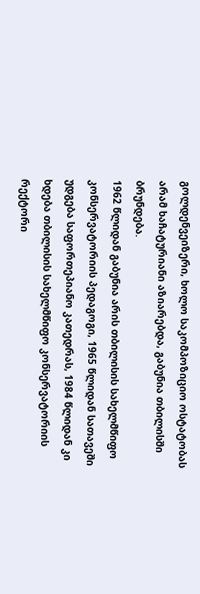გოლდენვეიზერი, ხოლო საკომპოზიციო ოსტატობას არამ ხაჩატურიანი აზიარებდა, გაბუნია თბილისში ბრუნდება.
1962 წლიდან გაბუნია არის თბილისის სახელმწიფო კონსერვატორიის პედაგოგი, 1965 წლიდან სათავეში უდგება საფორთეპიანო კათედრას, 1984 წლიდან კი ხდება თბილისის სახელმწიფო კონსერვატორიის რექტორი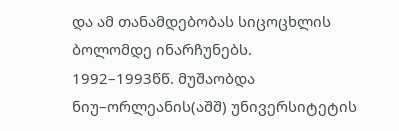და ამ თანამდებობას სიცოცხლის ბოლომდე ინარჩუნებს.
1992–1993წწ. მუშაობდა ნიუ–ორლეანის(აშშ) უნივერსიტეტის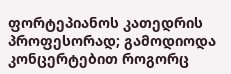ფორტეპიანოს კათედრის პროფესორად; გამოდიოდა კონცერტებით როგორც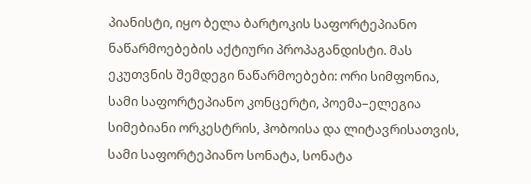პიანისტი, იყო ბელა ბარტოკის საფორტეპიანო ნაწარმოებების აქტიური პროპაგანდისტი. მას ეკუთვნის შემდეგი ნაწარმოებები: ორი სიმფონია, სამი საფორტეპიანო კონცერტი, პოემა–ელეგია სიმებიანი ორკესტრის, ჰობოისა და ლიტავრისათვის, სამი საფორტეპიანო სონატა, სონატა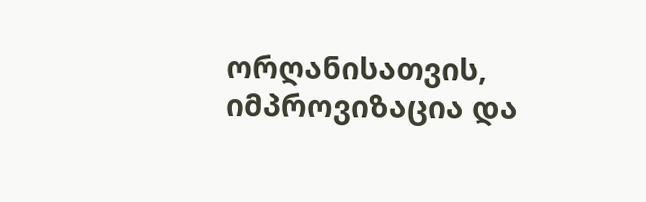ორღანისათვის, იმპროვიზაცია და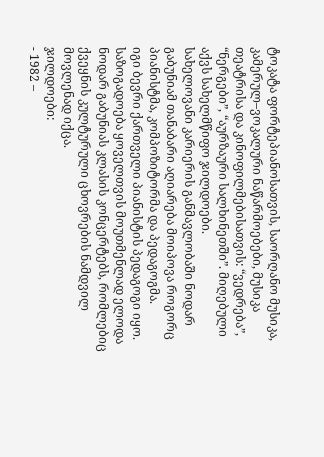ტოკატა ფორტეპიანოსათვის, საორღანო მუსიკა, კამერულ–ვოკალური ნაწარმოებები, მუსიკა თეატრისა და კინოფილმებისათვის: “ვედრება”, “ნერგები”, “აურზაური სალხინეთში”. მიღებული აქვს სახელმწიფო ჯილდოები.
სახელოვანი კარიერის განმავლობაში ნოდარ გაბუნიამ თანაბარი აღიარება მოიპოვა როგორც პიანისტმა, კომპოზიტორმა და პედაგოგმა.
იგი ბევრი ქართველი პიანისტის პედაგოგი იყო. საზოგადოება ყოველთვის მოუთმენლად ელოდა ნოდარ გაბუნიას კლასის კონცერტებს, რომლებიც ქვეყნის კულტურული ცხოვრების ნამდვილ მოვლენად იქცა.
ჯილდოები:
- 1982 –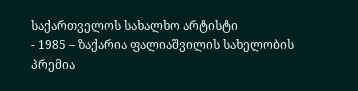საქართველოს სახალხო არტისტი
- 1985 – ზაქარია ფალიაშვილის სახელობის პრემია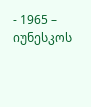- 1965 – იუნესკოს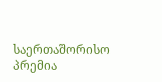საერთაშორისო პრემია